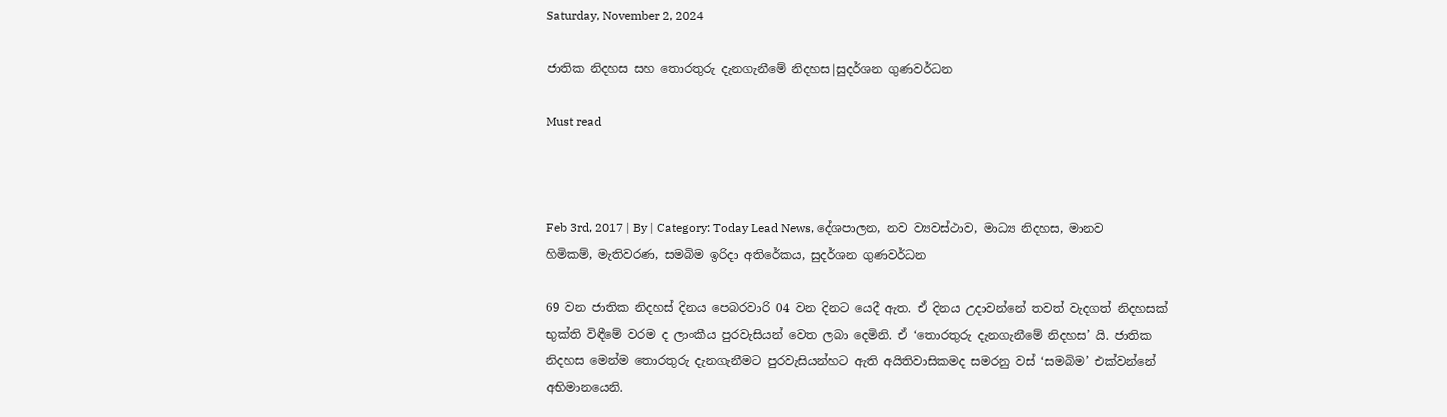Saturday, November 2, 2024

ජාතික නිදහස සහ තොරතුරු දැනගැනීමේ නිදහස|සුදර්ශන ගුණවර්ධන

Must read



Feb 3rd, 2017 | By | Category: Today Lead News, දේශපාලන, නව ව්‍යවස්ථාව, මාධ්‍ය නිදහස, මානව හිමිකම්, මැතිවරණ, සමබිම ඉරිදා අතිරේකය, සුදර්ශන ගුණවර්ධන

69 වන ජාතික නිදහස් දිනය පෙබරවාරි 04 වන දිනට යෙදී ඇත. ඒ දිනය උදාවන්නේ තවත් වැදගත් නිදහසක් භුක්ති විඳීමේ වරම ද ලාංකීය පුරවැසියන් වෙත ලබා දෙමිනි. ඒ ‘තොරතුරු දැනගැනීමේ නිදහස’ යි. ජාතික නිදහස මෙන්ම තොරතුරු දැනගැනීමට පුරවැසියන්හට ඇති අයිතිවාසිකමද සමරනු වස් ‘සමබිම’ එක්වන්නේ අභිමානයෙනි.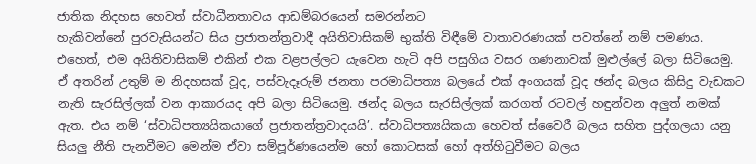ජාතික නිදහස හෙවත් ස්වාධීනතාවය ආඩම්බරයෙන් සමරන්නට
හැකිවන්නේ පුරවැසියන්ට සිය ප්‍රජාතන්ත්‍රවාදී අයිතිවාසිකම් භුක්ති විඳීමේ වාතාවරණයක් පවත්නේ නම් පමණය. එහෙත්, එම අයිතිවාසිකම් එකින් එක වළපල්ලට යැවෙන හැටි අපි පසුගිය වසර ගණනාවක් මුළුල්ලේ බලා සිටියෙමු. ඒ අතරින් උතුම් ම නිදහසක් වූද, පස්වැදෑරුම් ජනතා පරමාධිපත්‍ය බලයේ එක් අංගයක් වූද ඡන්ද බලය කිසිදු වැඩකට නැති සැරසිල්ලක් වන ආකාරයද අපි බලා සිටියෙමු. ඡන්ද බලය සැරසිල්ලක් කරගත් රටවල් හඳුන්වන අලුත් නමක් ඇත. එය නම් ‘ස්වාධිපත්‍යයිකයාගේ ප්‍රජාතන්ත්‍රවාදයයි’. ස්වාධිපත්‍යයිකයා හෙවත් ස්වෛරී බලය සහිත පුද්ගලයා යනු සියලු නීති පැනවීමට මෙන්ම ඒවා සම්පූර්ණයෙන්ම හෝ කොටසක් හෝ අත්හිටුවීමට බලය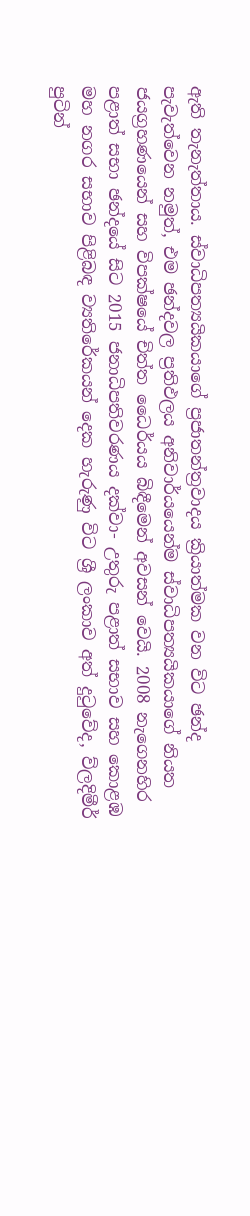ඇති තැනැත්තාය. ස්වාධිපත්‍යයිකයාගේ ප්‍රජාතන්ත්‍රවාදය ක්‍රියාත්මක වන විට ඡන්ද පැවැත්වෙන නමුත්, එම ඡන්දවල ප්‍රතිඵලය අනිවාර්යයෙන්ම ස්වාධිපත්‍යයිකයාගේ නියත ජයග්‍රහණයෙන් සහ විපක්ෂයේ චිත්ත ධෛර්යය බිඳීමෙන් අවසන් වෙයි. 2008 නැගෙනහිර පළාත් සභා ඡන්දයේ සිට 2015 ජනාධිපතිවරණය දක්වා- උතුරු පළාත් සභාව සහ කොළඹ මහ නගර සභාව පිළිබඳ ව්‍යතිරේකයන් දෙක හැරුණු විට ශ්‍රී ලංකාව අත් දුටුවේද, ව්ලදිමීර් පුටින්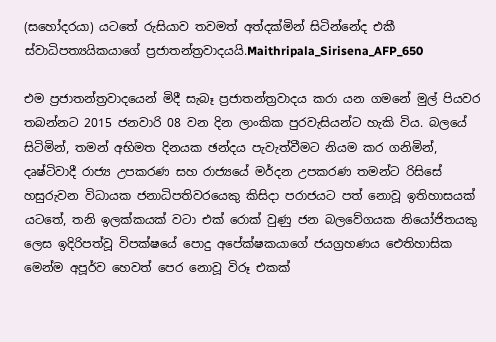(සහෝදරයා) යටතේ රුසියාව තවමත් අත්දක්මින් සිටින්නේද එකී ස්වාධිපත්‍යයිකයාගේ ප්‍රජාතන්ත්‍රවාදයයි.Maithripala_Sirisena_AFP_650

එම ප්‍රජාතන්ත්‍රවාදයෙන් මිදී සැබෑ ප්‍රජාතන්ත්‍රවාදය කරා යන ගමනේ මුල් පියවර තබන්නට 2015 ජනවාරි 08 වන දින ලාංකික පුරවැසියන්ට හැකි විය. බලයේ සිටිමින්, තමන් අභිමත දිනයක ඡන්දය පැවැත්වීමට නියම කර ගනිමින්, දෘෂ්ටිවාදී රාජ්‍ය උපකරණ සහ රාජ්‍යයේ මර්දන උපකරණ තමන්ට රිසිසේ හසුරුවන විධායක ජනාධිපතිවරයෙකු කිසිදා පරාජයට පත් නොවූ ඉතිහාසයක් යටතේ, තනි ඉලක්කයක් වටා එක් රොක් වුණු ජන බලවේගයක නියෝජිතයකු ලෙස ඉදිරිපත්වූ විපක්ෂයේ පොදු අපේක්ෂකයාගේ ජයග්‍රහණය ඓතිහාසික මෙන්ම අපූර්ව හෙවත් පෙර නොවූ විරූ එකක්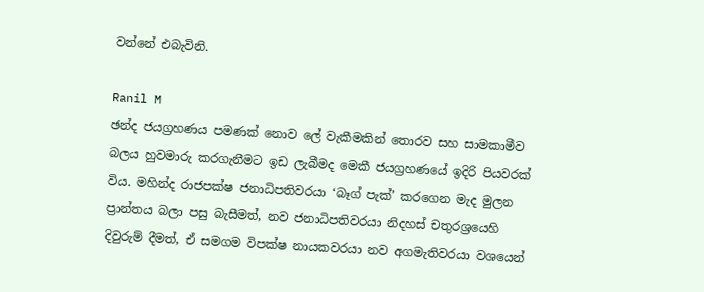වන්නේ එබැවිනි.

Ranil M
ඡන්ද ජයග්‍රහණය පමණක් නොව ලේ වැකීමකින් තොරව සහ සාමකාමීව බලය හුවමාරු කරගැනීමට ඉඩ ලැබීමද මෙකී ජයග්‍රහණයේ ඉදිරි පියවරක් විය. මහින්ද රාජපක්ෂ ජනාධිපතිවරයා ‘බෑග් පැක්’ කරගෙන මැද මුලන ප්‍රාන්තය බලා පසු බැසීමත්, නව ජනාධිපතිවරයා නිදහස් චතුරශ්‍රයෙහි දිවුරුම් දීමත්, ඒ සමගම විපක්ෂ නායකවරයා නව අගමැතිවරයා වශයෙන්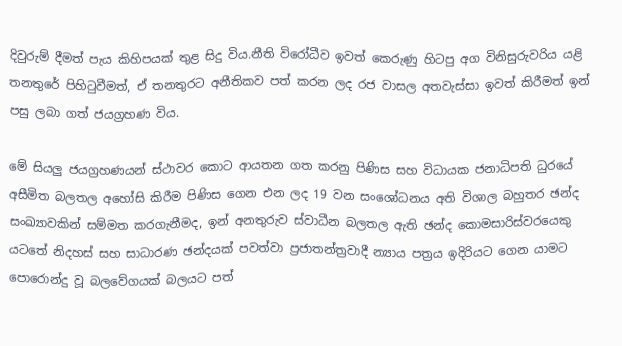දිවුරුම් දීමත් පැය කිහිපයක් තුළ සිදු විය.නීති විරෝධීව ඉවත් කෙරුණු හිටපු අග විනිසුරුවරිය යළි තනතුරේ පිහිටුවීමත්, ඒ තනතුරට අනීතිකව පත් කරන ලද රජ වාසල අතවැස්සා ඉවත් කිරීමත් ඉන් පසු ලබා ගත් ජයග්‍රහණ විය.

මේ සියලු ජයග්‍රහණයන් ස්ථාවර කොට ආයතන ගත කරනු පිණිස සහ විධායක ජනාධිපති ධුරයේ අසීමිත බලතල අහෝසි කිරීම පිණිස ගෙන එන ලද 19 වන සංශෝධනය අති විශාල බහුතර ඡන්ද සංඛ්‍යාවකින් සම්මත කරගැනීමද, ඉන් අනතුරුව ස්වාධීන බලතල ඇති ඡන්ද කොමසාරිස්වරයෙකු යටතේ නිදහස් සහ සාධාරණ ඡන්දයක් පවත්වා ප්‍රජාතන්ත්‍රවාදී න්‍යාය පත්‍රය ඉදිරියට ගෙන යාමට පොරොන්දු වූ බලවේගයක් බලයට පත්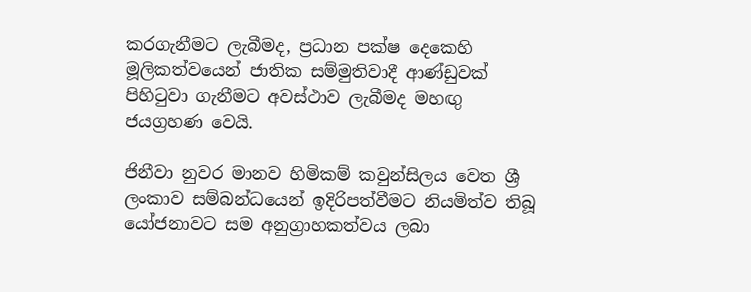කරගැනීමට ලැබීමද, ප්‍රධාන පක්ෂ දෙකෙහි මූලිකත්වයෙන් ජාතික සම්මුතිවාදී ආණ්ඩුවක් පිහිටුවා ගැනීමට අවස්ථාව ලැබීමද මහඟු ජයග්‍රහණ වෙයි.

ජිනීවා නුවර මානව හිමිකම් කවුන්සිලය වෙත ශ්‍රී ලංකාව සම්බන්ධයෙන් ඉදිරිපත්වීමට නියමිත්ව තිබූ යෝජනාවට සම අනුග්‍රාහකත්වය ලබා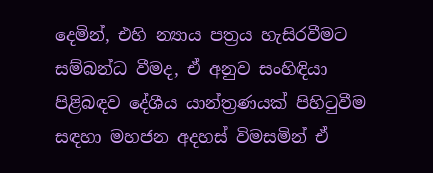දෙමින්, එහි න්‍යාය පත්‍රය හැසිරවීමට සම්බන්ධ වීමද, ඒ අනුව සංහිඳියා පිළිබඳව දේශීය යාන්ත්‍රණයක් පිහිටුවීම සඳහා මහජන අදහස් විමසමින් ඒ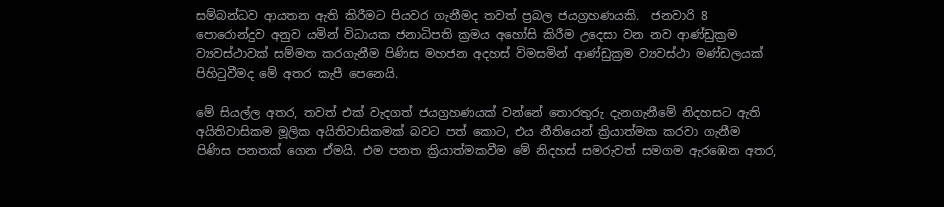සම්බන්ධව ආයතන ඇති කිරීමට පියවර ගැනීමද තවත් ප්‍රබල ජයග්‍රහණයකි.  ජනවාරි 8 පොරොන්දුව අනුව යමින් විධායක ජනාධිපති ක්‍රමය අහෝසි කිරීම උදෙසා වන නව ආණ්ඩුක්‍රම ව්‍යවස්ථාවක් සම්මත කරගැනීම පිණිස මහජන අදහස් විමසමින් ආණ්ඩුක්‍රම ව්‍යවස්ථා මණ්ඩලයක් පිහිටුවීමද මේ අතර කැපී පෙනෙයි.

මේ සියල්ල අතර, තවත් එක් වැදගත් ජයග්‍රහණයක් වන්නේ තොරතුරු දැනගැනීමේ නිදහසට ඇති අයිතිවාසිකම මූලික අයිතිවාසිකමක් බවට පත් කොට, එය නීතියෙන් ක්‍රියාත්මක කරවා ගැනීම පිණිස පනතක් ගෙන ඒමයි. එම පනත ක්‍රියාත්මකවීම මේ නිදහස් සමරුවත් සමගම ඇරඹෙන අතර,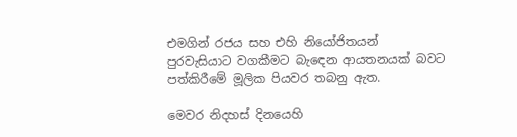එමගින් රජය සහ එහි නියෝජිතයන් පුරවැසියාට වගකීමට බැඳෙන ආයතනයක් බවට පත්කිරීමේ මූලික පියවර තබනු ඇත.

මෙවර නිදහස් දිනයෙහි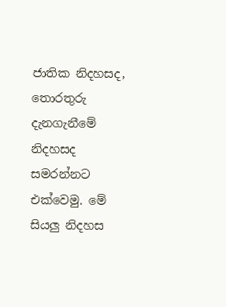ජාතික නිදහසද, තොරතුරු දැනගැනීමේ නිදහසද සමරන්නට එක්වෙමු. මේ සියලු නිදහස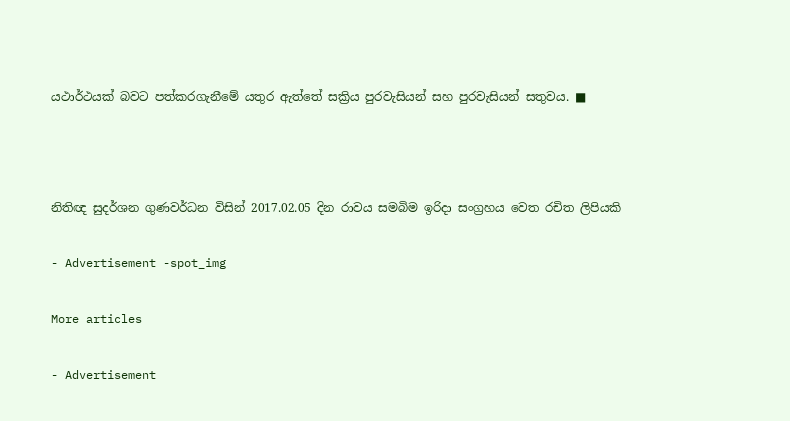යථාර්ථයක් බවට පත්කරගැනීමේ යතුර ඇත්තේ සක්‍රිය පුරවැසියන් සහ පුරවැසියන් සතුවය. ■



නිතිඥ සුදර්ශන ගුණවර්ධන විසින් 2017.02.05 දින රාවය සමබිම ඉරිදා සංග්‍රහය වෙත රචිත ලිපියකි

- Advertisement -spot_img

More articles

- Advertisement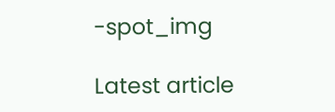-spot_img

Latest article